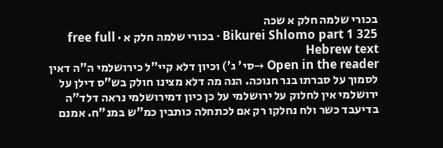בכורי שלמה חלק א שכה
Bikurei Shlomo part 1 325 · בכורי שלמה חלק א · free full Hebrew text
Open in the reader →סי' ג') וכיון דלא קיי"ל כירושלמי ה"ה דאין לסמוך על סברתו בנר חנוכה. הנה מה דלא מצינו חולק בש"ס דילן על ירושלמי אין לחלוק על ירושלמי על כן כיון דמירושלמי נראה דלד"ה בדיעבד כשר ולח נחלקו רק אם לכתחלה כותבין כמ"ש במנ"ח. אמנם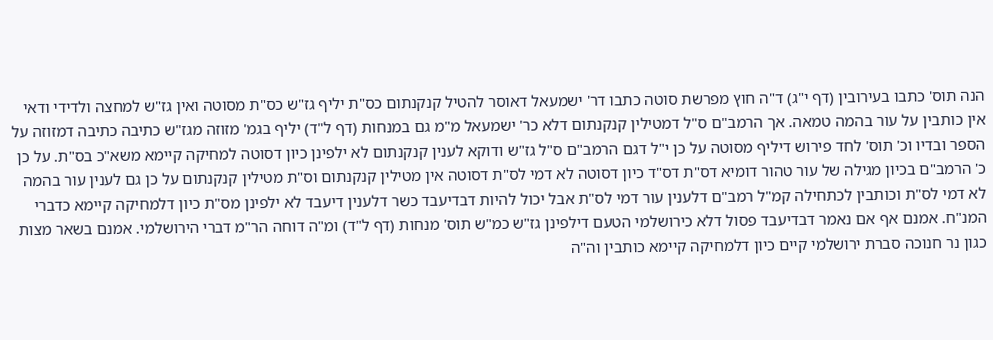הנה תוס' כתבו בעירובין (דף י"ג) ד"ה חוץ מפרשת סוטה כתבו דר' ישמעאל דאוסר להטיל קנקנתום כס"ת יליף גז"ש כס"ת מסוטה ואין גז"ש למחצה ולדידי ודאי אין כותבין על עור בהמה טמאה. אך הרמב"ם ס"ל דמטילין קנקנתום דלא כר' ישמעאל מ"מ גם במנחות (דף ל"ד) יליף בגמ' מזוזה מגז"ש כתיבה כתיבה דמזוזה על הספר ובדיו וכ' תוס' לחד פירוש דיליף מסוטה על כן י"ל דגם הרמב"ם ס"ל גז"ש ודוקא לענין קנקנתום לא ילפינן כיון דסוטה למחיקה קיימא משא"כ בס"ת. על כן כ' הרמב"ם בכיון מגילה של עור טהור דומיא דס"ת דס"ד כיון דסוטה לא דמי לס"ת דסוטה אין מטילין קנקנתום וס"ת מטילין קנקנתום על כן גם לענין עור בהמה לא דמי לס"ת וכותבין לכתחילה קמ"ל רמב"ם דלענין עור דמי לס"ת אבל יכול להיות דבדיעבד כשר דלענין דיעבד לא ילפינן מס"ת כיון דלמחיקה קיימא כדברי המנ"ח. אמנם אף אם נאמר דבדיעבד פסול דלא כירושלמי הטעם דילפינן גז"ש כמ"ש תוס' מנחות (דף ל"ד) ומ"ה דוחה הר"מ דברי הירושלמי. אמנם בשאר מצות כגון נר חנוכה סברת ירושלמי קיים כיון דלמחיקה קיימא כותבין וה"ה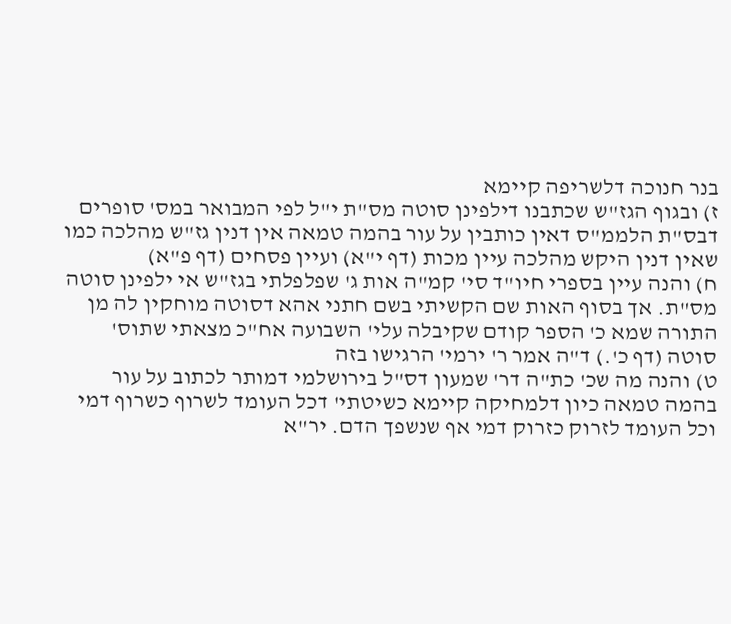בנר חנוכה דלשריפה קיימא
ז) ובגוף הגז"ש שכתבנו דילפינן סוטה מס"ת י"ל לפי המבואר במס' סופרים דבס"ת הלממ"ס דאין כותבין על עור בהמה טמאה אין דנין גז"ש מהלכה כמו שאין דנין היקש מהלכה עיין מכות (דף י"א) ועיין פסחים (דף פ"א)
ח) והנה עיין בספרי חיו"ד סי' קמ"ה אות ג' שפלפלתי בגז"ש אי ילפינן סוטה מס"ת. אך בסוף האות שם הקשיתי בשם חתני אהא דסוטה מוחקין לה מן התורה שמא כ' הספר קודם שקיבלה עלי' השבועה אח"כ מצאתי שתוס' סוטה (דף כ'.) ד"ה אמר ר' ירמי' הרגישו בזה
ט) והנה מה שכ' כת"ה דר' שמעון דס"ל בירושלמי דמותר לכתוב על עור בהמה טמאה כיון דלמחיקה קיימא כשיטתי' דכל העומד לשרוף כשרוף דמי וכל העומד לזרוק כזרוק דמי אף שנשפך הדם. יר"א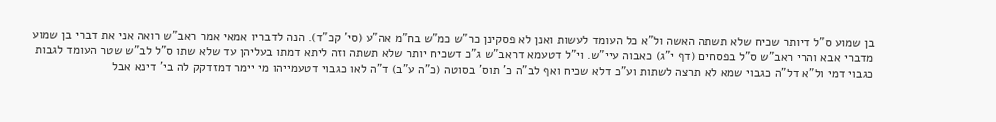בן שמוע ס"ל דיותר שכיח שלא תשתה האשה ול"א כל העומד לעשות ואנן לא פסקינן כר"ש כמ"ש בח"מ אה"ע (סי' קכ"ד). הנה לדבריו אמאי אמר ראב"ש רואה אני את דברי בן שמוע מדברי אבא והרי ראב"ש ס"ל בפסחים (דף י"ג) כאבוה עיי"ש. וי"ל דטעמא דראב"ש ג"כ דשכיח יותר שלא תשתה וזה ליתא דמתו בעליהן עד שלא שתו ס"ל לב"ש שטר העומד לגבות כגבוי דמי ול"א דל"ה כגבוי שמא לא תרצה לשתות וע"כ דלא שכיח ואף לב"ה כ' תוס' בסוטה (כ"ה ע"ב) ד"ה לאו כגבוי דטעמייהו מי יימר דמזדקק לה בי' דינא אבל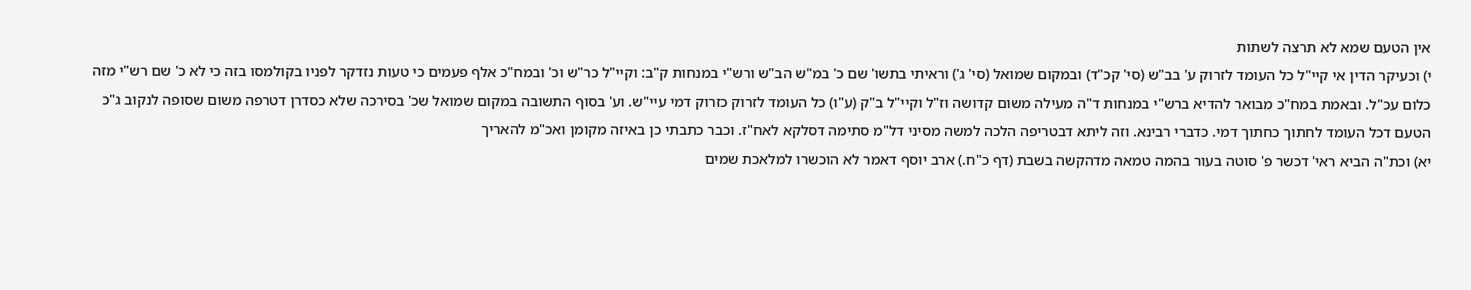אין הטעם שמא לא תרצה לשתות
י) וכעיקר הדין אי קיי"ל כל העומד לזרוק ע' בב"ש (סי' קכ"ד) ובמקום שמואל (סי' ג') וראיתי בתשו' שם כ' במ"ש הב"ש ורש"י במנחות ק"ב: וקיי"ל כר"ש וכ' ובמח"כ אלף פעמים כי טעות נזדקר לפניו בקולמסו בזה כי לא כ' שם רש"י מזה כלום עכ"ל. ובאמת במח"כ מבואר להדיא ברש"י במנחות ד"ה מעילה משום קדושה וז"ל וקיי"ל ב"ק (ע"ו) כל העומד לזרוק כזרוק דמי עיי"ש. וע' בסוף התשובה במקום שמואל שכ' בסירכה שלא כסדרן דטרפה משום שסופה לנקוב ג"כ הטעם דכל העומד לחתוך כחתוך דמי. כדברי רבינא. וזה ליתא דבטריפה הלכה למשה מסיני דל"מ סתימה דסלקא לאח"ז. וכבר כתבתי כן באיזה מקומן ואכ"מ להאריך
יא) וכת"ה הביא ראי' דכשר פ' סוטה בעור בהמה טמאה מדהקשה בשבת (דף כ"ח.) ארב יוסף דאמר לא הוכשרו למלאכת שמים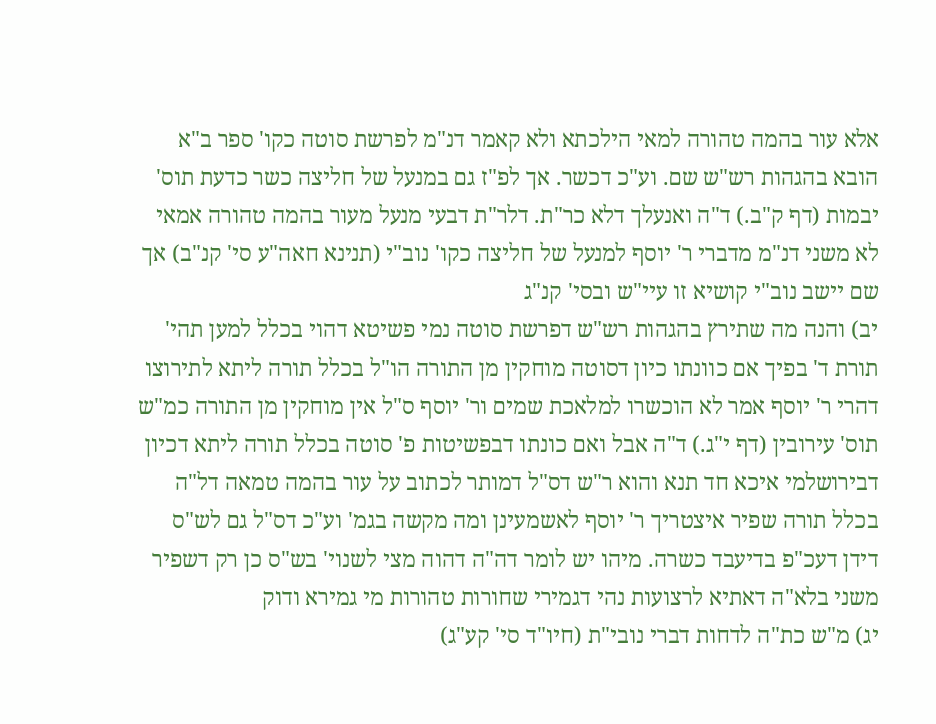אלא עור בהמה טהורה למאי הילכתא ולא קאמר דנ"מ לפרשת סוטה כקו' ספר ב"א הובא בהגהות רש"ש שם. וע"כ דכשר. אך לפ"ז גם במנעל של חליצה כשר כדעת תוס' יבמות (דף ק"ב.) ד"ה ואנעלך דלא כר"ת. דלר"ת דבעי מנעל מעור בהמה טהורה אמאי לא משני דנ"מ מדברי ר' יוסף למנעל של חליצה כקו' נוב"י (תנינא חאה"ע סי' קנ"ב) אך שם יישב נוב"י קושיא זו עיי"ש ובסי' קנ"ג
יב) והנה מה שתירץ בהגהות רש"ש דפרשת סוטה נמי פשיטא דהוי בכלל למען תהי' תורת ד' בפיך אם כוונתו כיון דסוטה מוחקין מן התורה הו"ל בכלל תורה ליתא לתירוצו דהרי ר' יוסף אמר לא הוכשרו למלאכת שמים ור' יוסף ס"ל אין מוחקין מן התורה כמ"ש תוס' עירובין (דף י"ג.) ד"ה אבל ואם כונתו דבפשיטות פ' סוטה בכלל תורה ליתא דכיון דבירושלמי איכא חד תנא והוא ר"ש דס"ל דמותר לכתוב על עור בהמה טמאה דל"ה בכלל תורה שפיר איצטריך ר' יוסף לאשמעינן ומה מקשה בגמ' וע"כ דס"ל גם לש"ס דידן דעכ"פ בדיעבד כשרה. מיהו יש לומר דה"ה דהוה מצי לשנוי' בש"ס כן רק דשפיר משני בלא"ה דאתיא לרצועות נהי דגמירי שחורות טהורות מי גמירא ודוק
יג) מ"ש כת"ה לדחות דברי נובי"ת (חיו"ד סי' קע"ג)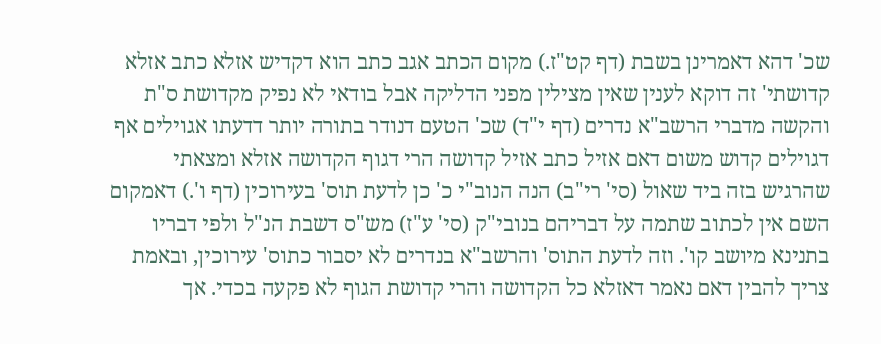שכ' דהא דאמרינן בשבת (דף קט"ז.) מקום הכתב אגב כתב הוא דקדיש אזלא כתב אזלא קדושתי' זה דוקא לענין שאין מצילין מפני הדליקה אבל בודאי לא נפיק מקדושת ס"ת והקשה מדברי הרשב"א נדרים (דף י"ד) שכ' הטעם דנודר בתורה יותר דדעתו אגוילים אף דגוילים קדוש משום דאם אזיל כתב אזיל קדושה הרי דגוף הקדושה אזלא ומצאתי שהרגיש בזה ביד שאול (סי' רי"ב) הנה הנוב"י כ' כן לדעת תוס' בעירוכין (דף ו'.) דאמקום השם אין לכתוב שתמה על דבריהם בנובי"ק (סי' ע"ז) מש"ס דשבת הנ"ל ולפי דבריו בתנינא מיושב קו'. וזה לדעת התוס' והרשב"א בנדרים לא יסבור כתוס' עירוכין, ובאמת צריך להבין דאם נאמר דאזלא כל הקדושה והרי קדושת הגוף לא פקעה בכדי. אך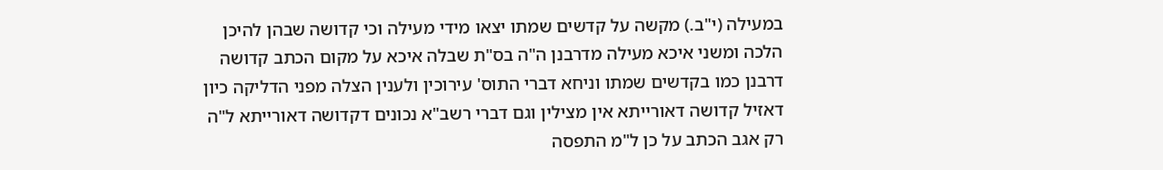במעילה (י"ב.) מקשה על קדשים שמתו יצאו מידי מעילה וכי קדושה שבהן להיכן הלכה ומשני איכא מעילה מדרבנן ה"ה בס"ת שבלה איכא על מקום הכתב קדושה דרבנן כמו בקדשים שמתו וניחא דברי התוס' עירוכין ולענין הצלה מפני הדליקה כיון דאזיל קדושה דאורייתא אין מצילין וגם דברי רשב"א נכונים דקדושה דאורייתא ל"ה רק אגב הכתב על כן ל"מ התפסה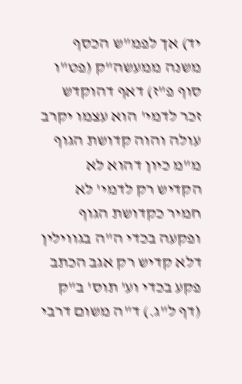יד) אך לפמ"ש הכסף משנה ממעשה"ק (פט"ו סוף פ"ז) דאף דהוקדש זכר לדמי' הוא עצמו יקרב עולה והוה קדושת הגוף מ"מ כיון דהוא לא הקדיש רק לדמי' לא חמיר כקדושת הגוף ופקעה בכדי ה"ה בגווילין דלא קדיש רק אגב הכתב פקע בכדי וע' תוס' ב"ק (דף ל"ג.) ד"ה משום דרבי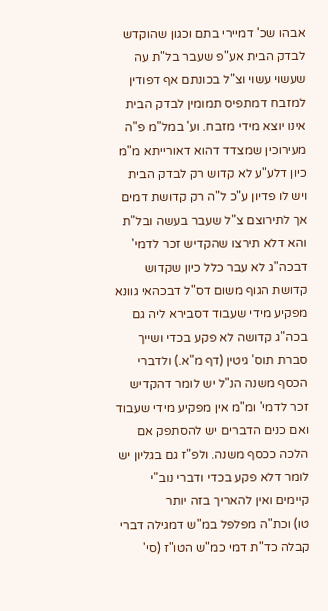אבהו שכ' דמיירי בתם וכגון שהוקדש לבדק הבית אע"פ שעבר בל"ת עה שעשוי עשוי וצ"ל בכונתם אף דפודין למזבח דמתפיס תמומין לבדק הבית אינו יוצא מידי מזבח. וע' במל"מ פ"ה מעירוכין שמצדד דהוא דאורייתא מ"מ כיון דלע"ע לא קדוש רק לבדק הבית ויש לו פדיון ע"כ ל"ה רק קדושת דמים אך לתירוצם צ"ל שעבר בעשה ובל"ת והא דלא תירצו שהקדיש זכר לדמי' דבכה"ג לא עבר כלל כיון שקדוש קדושת הגוף משום דס"ל דבכהאי גוונא מפקיע מידי שעבוד דסבירא ליה גם בכה"ג קדושה לא פקע בכדי ושייך סברת תוס' גיטין (דף מ"א.) ולדברי הכסף משנה הנ"ל יש לומר דהקדיש זכר לדמי' ומ"מ אין מפקיע מידי שעבוד ואם כנים הדברים יש להסתפק אם הלכה ככסף משנה. ולפ"ז גם בגליון יש לומר דלא פקע בכדי ודברי נוב"י קיימים ואין להאריך בזה יותר
טו) וכת"ה מפלפל במ"ש דמגילה דברי קבלה כד"ת דמי כמ"ש הטו"ז (סי'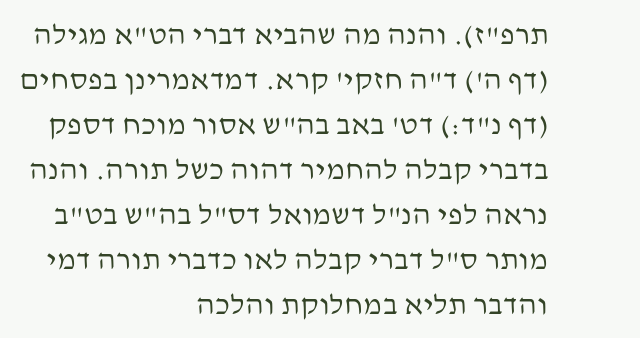תרפ"ז). והנה מה שהביא דברי הט"א מגילה (דף ה') ד"ה חזקי' קרא. דמדאמרינן בפסחים (דף נ"ד:) דט' באב בה"ש אסור מוכח דספק בדברי קבלה להחמיר דהוה כשל תורה. והנה נראה לפי הנ"ל דשמואל דס"ל בה"ש בט"ב מותר ס"ל דברי קבלה לאו כדברי תורה דמי והדבר תליא במחלוקת והלכה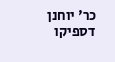כר' יוחנן דספיקו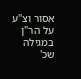אסור וצ"ע על הר"ן במגילה שכ'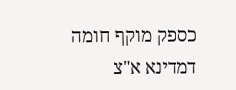כספק מוקף חומה דמדינא א"צ